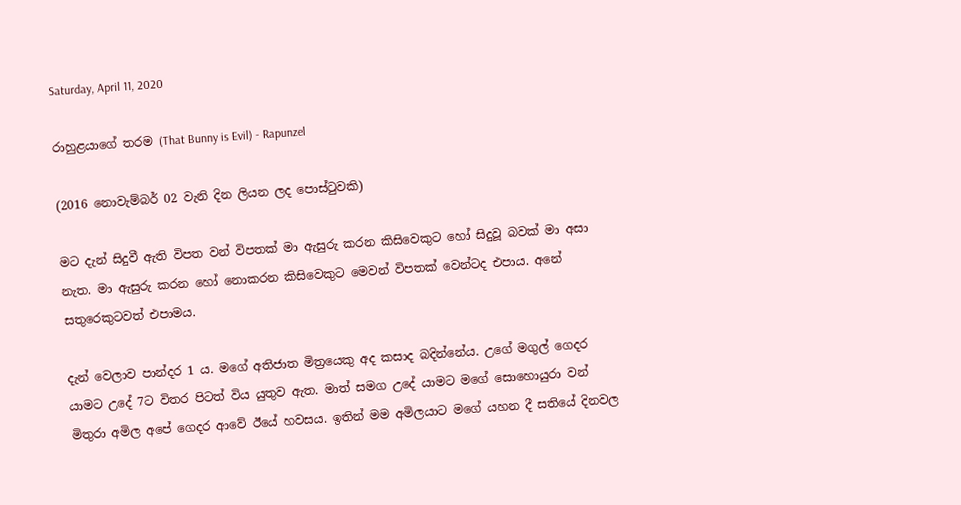Saturday, April 11, 2020

රාහුළයාගේ තරම (That Bunny is Evil) - Rapunzel

(2016 නොවැම්බර් 02 වැනි දින ලියන ලද පොස්ටුවකි)

මට දැන් සිදුවී ඇති විපත වන් විපතක් මා ඇසුරු කරන කිසිවෙකුට හෝ සිදුවූ බවක් මා අසා නැත. මා ඇසුරු කරන හෝ නොකරන කිසිවෙකුට මෙවන් විපතක් වෙන්ටද එපාය. අනේ සතුරෙකුටවත් එපාමය.

දැන් වෙලාව පාන්දර 1 ය. මගේ අතිජාත මිත්‍රයෙකු අද කසාද බදින්නේය. උගේ මගුල් ගෙදර යාමට උදේ 7ට විතර පිටත් විය යුතුව ඇත. මාත් සමග උදේ යාමට මගේ සොහොයුරා වන් මිතුරා අමිල අපේ ගෙදර ආවේ ඊයේ හවසය. ඉතින් මම අමිලයාට මගේ යහන දී සතියේ දිනවල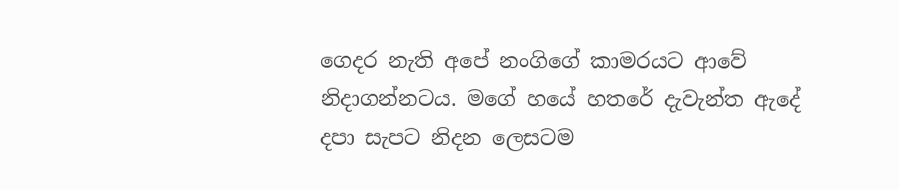ගෙදර නැති අපේ නංගිගේ කාමරයට ආවේ නිදාගන්නටය. මගේ හයේ හතරේ දැවැන්ත ඇදේ දපා සැපට නිදන ලෙසටම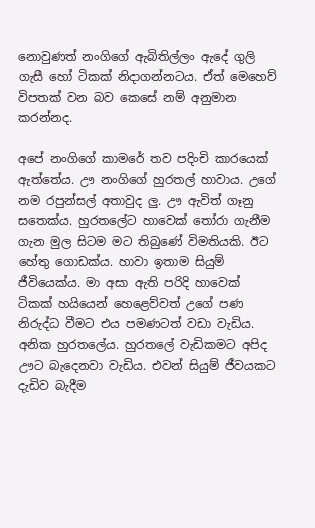නොවුණත් නංගිගේ ඇබිතිල්ලං ඇදේ ගුලි ගැසී හෝ ටිකක් නිදාගන්නටය. ඒත් මෙහෙව් විපතක් වන බව කෙසේ නම් අනුමාන කරන්නද.

අපේ නංගිගේ කාමරේ තව පදිංචි කාරයෙක් ඇත්තේය. ඌ නංගිගේ හුරතල් හාවාය. උගේ නම රපුන්සල් අතාවුද ලු. ඌ ඇවිත් ගෑනු සතෙක්ය. හුරතලේට හාවෙක් තෝරා ගැනීම ගැන මුල සිටම මට තිබුණේ විමතියකි. ඊට හේතු ගොඩක්ය. හාවා ඉතාම සියුම් ජීවියෙක්ය. මා අසා ඇති පරිදි හාවෙක් ටිකක් හයියෙන් හෙළෙව්වත් උගේ පණ නිරුද්ධ වීමට එය පමණටත් වඩා වැඩිය. අනික හුරතලේය. හුරතලේ වැඩිකමට අපිද ඌට බැදෙනවා වැඩිය. එවන් සියුම් ජීවයකට දැඩිව බැදීම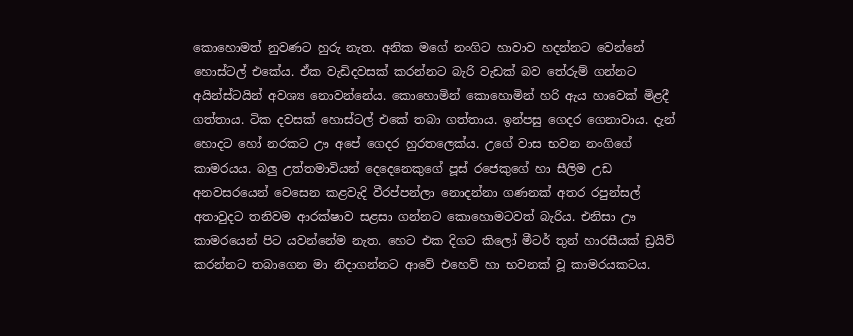කොහොමත් නුවණට හුරු නැත. අනික මගේ නංගිට හාවාව හදන්නට වෙන්නේ හොස්ටල් එකේය. ඒක වැඩිදවසක් කරන්නට බැරි වැඩක් බව තේරුම් ගන්නට අයින්ස්ටයින් අවශ්‍ය නොවන්නේය. කොහොමින් කොහොමින් හරි ඇය හාවෙක් මිළදී ගත්තාය. ටික දවසක් හොස්ටල් එකේ තබා ගත්තාය. ඉන්පසු ගෙදර ගෙනාවාය. දැන් හොදට හෝ නරකට ඌ අපේ ගෙදර හුරතලෙක්ය. උගේ වාස භවන නංගිගේ කාමරයය. බලු උත්තමාවියන් දෙදෙනෙකුගේ පූස් රජෙකුගේ හා සීලිම උඩ අනවසරයෙන් වෙසෙන කළවැදි වීරප්පන්ලා නොදන්නා ගණනක් අතර රපුන්සල් අතාවුදට තනිවම ආරක්ෂාව සළසා ගන්නට කොහොමටවත් බැරිය. එනිසා ඌ කාමරයෙන් පිට යවන්නේම නැත. හෙට එක දිගට කිලෝ මීටර් තුන් හාරසීයක් ඩ්‍රයිව් කරන්නට තබාගෙන මා නිදාගන්නට ආවේ එහෙව් හා භවනක් වූ කාමරයකටය.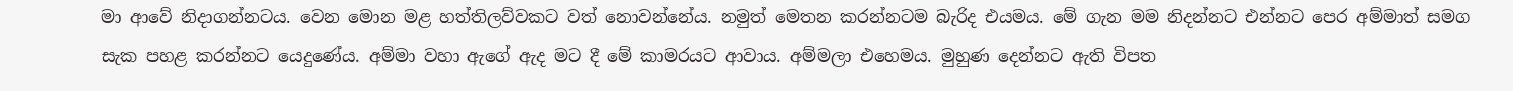මා ආවේ නිදාගන්නටය. වෙන මොන මළ හත්තිලව්වකට වත් නොවන්නේය. නමුත් මෙතන කරන්නටම බැරිද එයමය. මේ ගැන මම නිදන්නට එන්නට පෙර අම්මාත් සමග සැක පහළ කරන්නට යෙදුණේය. අම්මා වහා ඇගේ ඇද මට දී මේ කාමරයට ආවාය. අම්මලා එහෙමය. මුහුණ දෙන්නට ඇති විපත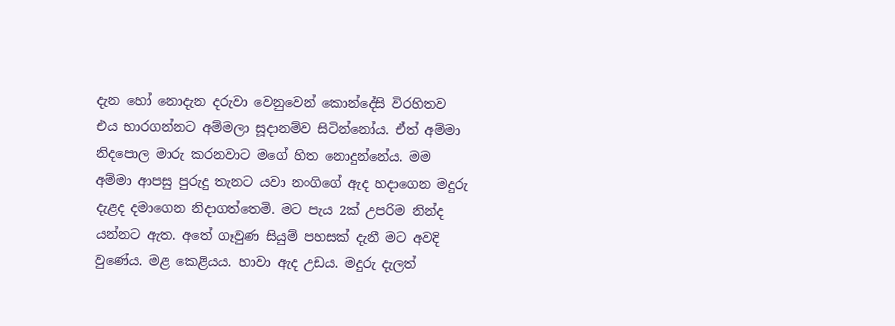දැන හෝ නොදැන දරුවා වෙනුවෙන් කොන්දේසි විරහිතව එය භාරගන්නට අම්මලා සූදානම්ව සිටින්නෝය. ඒත් අම්මා නිදපොල මාරු කරනවාට මගේ හිත නොදුන්නේය. මම අම්මා ආපසු පුරුදු තැනට යවා නංගිගේ ඇද හදාගෙන මදුරු දැළද දමාගෙන නිදාගත්තෙමි. මට පැය 2ක් උපරිම නින්ද යන්නට ඇත. අතේ ගෑවුණ සියුම් පහසක් දැනී මට අවදි වුණේය. මළ කෙළියය. හාවා ඇද උඩය. මදුරු දැලත්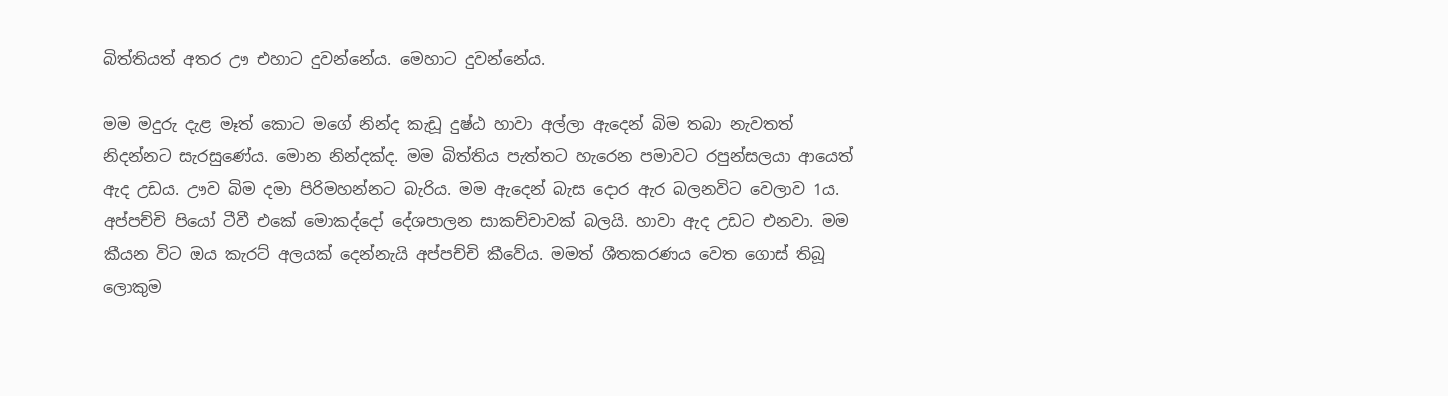බිත්තියත් අතර ඌ එහාට දුවන්නේය. මෙහාට දුවන්නේය.

මම මදුරු දැළ මෑත් කොට මගේ නින්ද කැඩූ දුෂ්ඨ හාවා අල්ලා ඇදෙන් බිම තබා නැවතත් නිදන්නට සැරසුණේය. මොන නින්දක්ද. මම බිත්තිය පැත්තට හැරෙන පමාවට රපුන්සලයා ආයෙත් ඇද උඩය. ඌව බිම දමා පිරිමහන්නට බැරිය. මම ඇදෙන් බැස දොර ඇර බලනවිට වෙලාව 1ය. අප්පච්චි පියෝ ටීවී එකේ මොකද්දෝ දේශපාලන සාකච්චාවක් බලයි. හාවා ඇද උඩට එනවා. මම කීයන විට ඔය කැරට් අලයක් දෙන්නැයි අප්පච්චි කීවේය. මමත් ශීතකරණය වෙත ගොස් තිබූ ලොකුම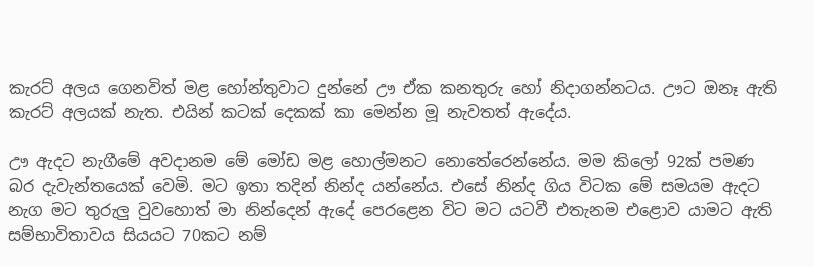කැරට් අලය ගෙනවිත් මළ හෝන්තුවාට දුන්නේ ඌ ඒක කනතුරු හෝ නිදාගන්නටය. ඌට ඔනෑ ඇති කැරට් අලයක් නැත. එයින් කටක් දෙකක් කා මෙන්න මූ නැවතත් ඇදේය.

ඌ ඇදට නැගීමේ අවදානම මේ මෝඩ මළ හොල්මනට නොතේරෙන්නේය. මම කිලෝ 92ක් පමණ බර දැවැන්තයෙක් වෙමි. මට ඉතා තදින් නින්ද යන්නේය. එසේ නින්ද ගිය විටක මේ සමයම ඇදට නැග මට තුරුලු වුවහොත් මා නින්දෙන් ඇදේ පෙරළෙන විට මට යටවී එතැනම එළොව යාමට ඇති සම්භාවිතාවය සියයට 70කට නම්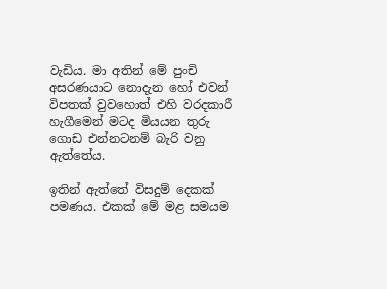වැඩිය. මා අතින් මේ පුංචි අසරණයාට නොදැන හෝ එවන් විපතක් වුවහොත් එහි වරදකාරී හැගීමෙන් මටද මියයන තුරු ගොඩ එන්නටනම් බැරි වනු ඇත්තේය.

ඉතින් ඇත්තේ විසදුම් දෙකක් පමණය. එකක් මේ මළ සමයම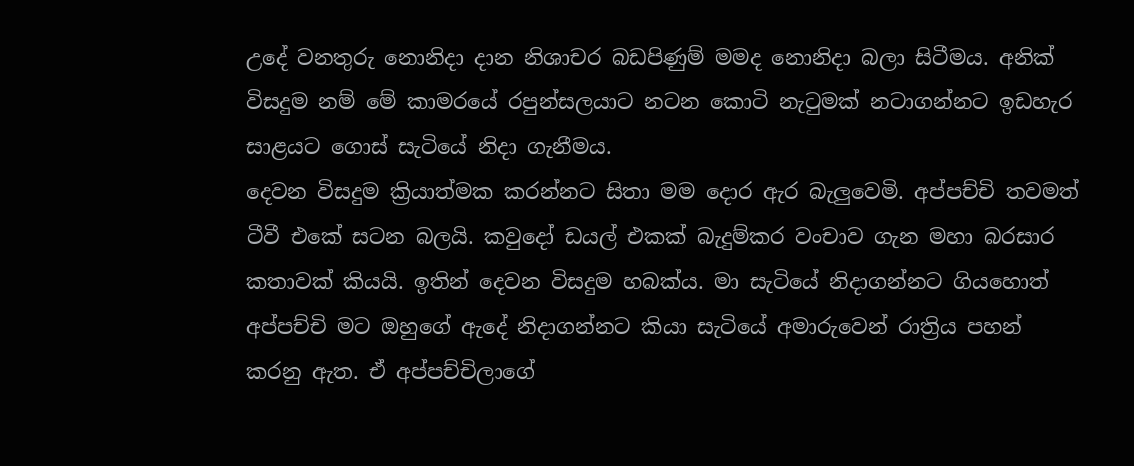උදේ වනතුරු නොනිදා දාන නිශාචර බඩපිණුම් මමද නොනිදා බලා සිටීමය. අනික් විසදුම නම් මේ කාමරයේ රපුන්සලයාට නටන කොටි නැටුමක් නටාගන්නට ඉඩහැර සාළයට ගොස් සැටියේ නිදා ගැනීමය.
දෙවන විසදුම ක්‍රියාත්මක කරන්නට සිතා මම දොර ඇර බැලුවෙමි. අප්පච්චි තවමත් ටීවී එකේ සටන බලයි. කවුදෝ ඩයල් එකක් බැදුම්කර වංචාව ගැන මහා බරසාර කතාවක් කියයි. ඉතින් දෙවන විසදුම හබක්ය. මා සැටියේ නිදාගන්නට ගියහොත් අප්පච්චි මට ඔහුගේ ඇදේ නිදාගන්නට කියා සැටියේ අමාරුවෙන් රාත්‍රිය පහන් කරනු ඇත. ඒ අප්පච්චිලාගේ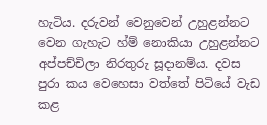හැටිය. දරුවන් වෙනුවෙන් උහුළන්නට වෙන ගැහැට හ්ම් නොකියා උහුළන්නට අප්පච්චිලා නිරතුරු සූදානම්ය. දවස පුරා කය වෙහෙසා වත්තේ පිටියේ වැඩ කළ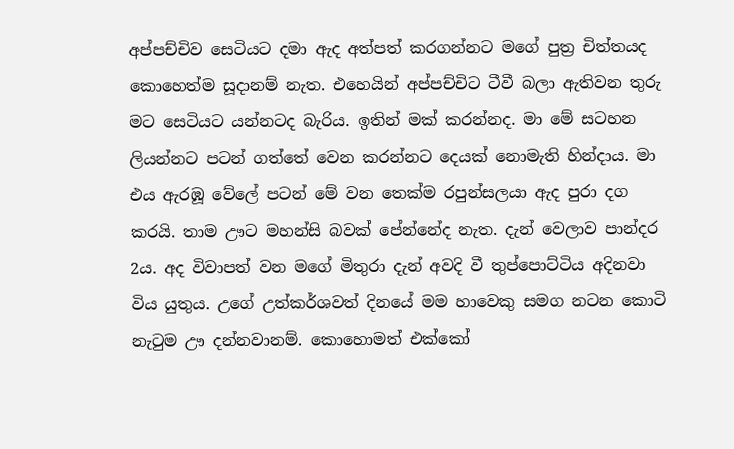අප්පච්චිව සෙටියට දමා ඇද අත්පත් කරගන්නට මගේ පුත්‍ර චිත්තයද කොහෙත්ම සූදානම් නැත. එහෙයින් අප්පච්චිට ටීවී බලා ඇතිවන තුරු මට සෙටියට යන්නටද බැරිය. ඉතින් මක් කරන්නද. මා මේ සටහන ලියන්නට පටන් ගත්තේ වෙන කරන්නට දෙයක් නොමැති හින්දාය. මා එය ඇරඹූ වේලේ පටන් මේ වන තෙක්ම රපුන්සලයා ඇද පුරා දග කරයි. තාම ඌට මහන්සි බවක් පේන්නේද නැත. දැන් වෙලාව පාන්දර 2ය. අද විවාපත් වන මගේ මිතුරා දැන් අවදි වී තුප්පොට්ටිය අදිනවා විය යුතුය. උගේ උත්කර්ශවත් දිනයේ මම හාවෙකු සමග නටන කොටි නැටුම ඌ දන්නවානම්. කොහොමත් එක්කෝ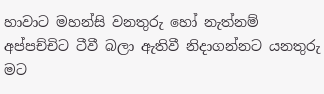හාවාට මහන්සි වනතුරු හෝ නැත්නම් අප්පච්චිට ටීවී බලා ඇතිවී නිදාගන්නට යනතුරු මට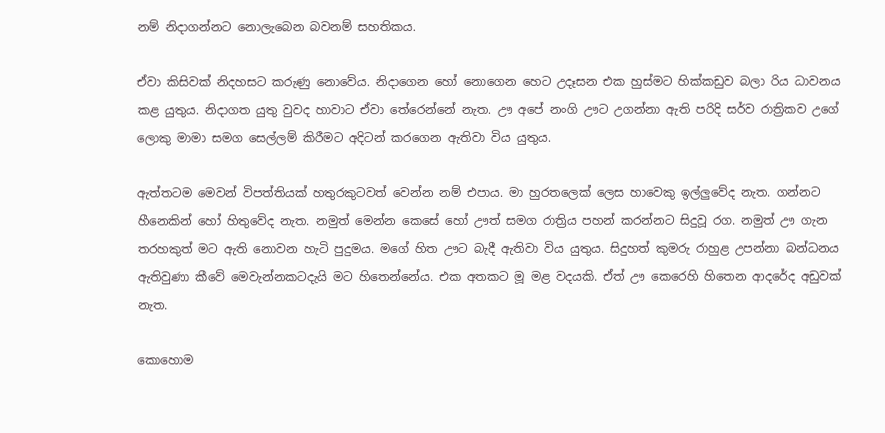නම් නිදාගන්නට නොලැබෙන බවනම් සහතිකය.

ඒවා කිසිවක් නිදහසට කරුණු නොවේය. නිදාගෙන හෝ නොගෙන හෙට උදෑසන එක හුස්මට හික්කඩුව බලා රිය ධාවනය කළ යුතුය. නිදාගත යුතු වුවද හාවාට ඒවා තේරෙන්නේ නැත. ඌ අපේ නංගි ඌට උගන්නා ඇති පරිදි සර්ව රාත්‍රිකව උගේ ලොකු මාමා සමග සෙල්ලම් කිරීමට අදිටන් කරගෙන ඇතිවා විය යුතුය.

ඇත්තටම මෙවන් විපත්තියක් හතුරකුටවත් වෙන්න නම් එපාය. මා හුරතලෙක් ලෙස හාවෙකු ඉල්ලුවේද නැත. ගන්නට හීනෙකින් හෝ හිතුවේද නැත. නමුත් මෙන්න කෙසේ හෝ ඌත් සමග රාත්‍රිය පහන් කරන්නට සිදුවූ රග. නමුත් ඌ ගැන තරහකුත් මට ඇති නොවන හැටි පුදුමය. මගේ හිත ඌට බැදී ඇතිවා විය යුතුය. සිදුහත් කුමරු රාහුළ උපන්නා බන්ධනය ඇතිවුණා කීවේ මෙවැන්නකටදැයි මට හිතෙන්නේය. එක අතකට මූ මළ වදයකි. ඒත් ඌ කෙරෙහි හිතෙන ආදරේද අඩුවක් නැත.

කොහොම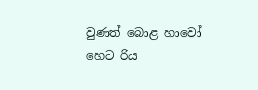වුණත් බොළ හාවෝ හෙට රිය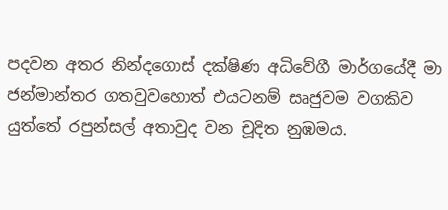පදවන අතර නින්දගොස් දක්ෂිණ අධිවේගී මාර්ගයේදී මා ජන්මාන්තර ගතවුවහොත් එයටනම් සෘජුවම වගකිව යුත්තේ රපුන්සල් අතාවුද වන චූදිත නුඹමය.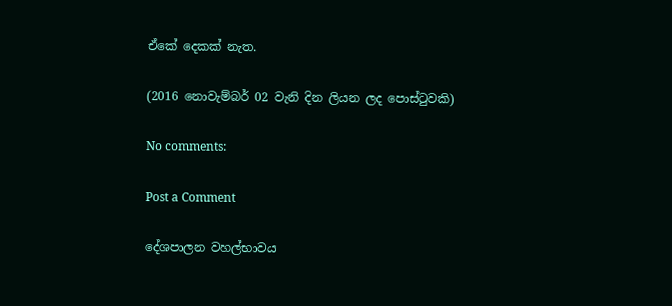ඒකේ දෙකක් නැත.

(2016 නොවැම්බර් 02 වැනි දින ලියන ලද පොස්ටුවකි)

No comments:

Post a Comment

දේශපාලන වහල්භාවය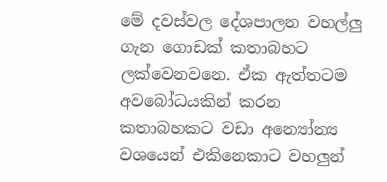මේ දවස්වල දේශපාලන වහල්ලු ගැන ගොඩක් කතාබහට ලක්වෙනවනෙ. ඒක ඇත්තටම අවබෝධයකින් කරන කතාබහකට වඩා අන්‍යෝන්‍ය වශයෙන් එකිනෙකාට වහලුන්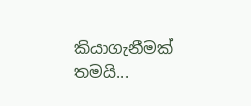කියාගැනීමක් තමයි...